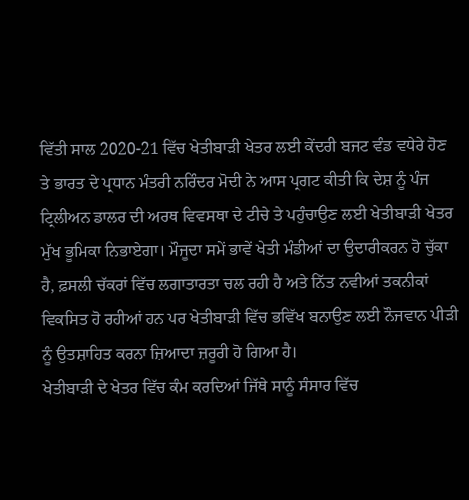ਵਿੱਤੀ ਸਾਲ 2020-21 ਵਿੱਚ ਖੇਤੀਬਾੜੀ ਖੇਤਰ ਲਈ ਕੇਂਦਰੀ ਬਜਟ ਵੰਡ ਵਧੇਰੇ ਹੋਣ ਤੇ ਭਾਰਤ ਦੇ ਪ੍ਰਧਾਨ ਮੰਤਰੀ ਨਰਿੰਦਰ ਮੋਦੀ ਨੇ ਆਸ ਪ੍ਰਗਟ ਕੀਤੀ ਕਿ ਦੇਸ਼ ਨੂੰ ਪੰਜ ਟ੍ਰਿਲੀਅਨ ਡਾਲਰ ਦੀ ਅਰਥ ਵਿਵਸਥਾ ਦੇ ਟੀਚੇ ਤੇ ਪਹੁੰਚਾਉਣ ਲਈ ਖੇਤੀਬਾੜੀ ਖੇਤਰ ਮੁੱਖ ਭੂਮਿਕਾ ਨਿਭਾਏਗਾ। ਮੌਜੂਦਾ ਸਮੇਂ ਭਾਵੇਂ ਖੇਤੀ ਮੰਡੀਆਂ ਦਾ ਉਦਾਰੀਕਰਨ ਹੋ ਚੁੱਕਾ ਹੈ, ਫ਼ਸਲੀ ਚੱਕਰਾਂ ਵਿੱਚ ਲਗਾਤਾਰਤਾ ਚਲ ਰਹੀ ਹੈ ਅਤੇ ਨਿੱਤ ਨਵੀਆਂ ਤਕਨੀਕਾਂ ਵਿਕਸਿਤ ਹੋ ਰਹੀਆਂ ਹਨ ਪਰ ਖੇਤੀਬਾੜੀ ਵਿੱਚ ਭਵਿੱਖ ਬਨਾਉਣ ਲਈ ਨੌਜਵਾਨ ਪੀੜੀ ਨੂੰ ਉਤਸ਼ਾਹਿਤ ਕਰਨਾ ਜ਼ਿਆਦਾ ਜ਼ਰੂਰੀ ਹੋ ਗਿਆ ਹੈ।
ਖੇਤੀਬਾੜੀ ਦੇ ਖੇਤਰ ਵਿੱਚ ਕੰਮ ਕਰਦਿਆਂ ਜਿੱਥੇ ਸਾਨੂੰ ਸੰਸਾਰ ਵਿੱਚ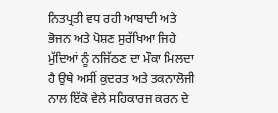ਨਿਤਪ੍ਰਤੀ ਵਧ ਰਹੀ ਆਬਾਦੀ ਅਤੇ ਭੋਜਨ ਅਤੇ ਪੋਸ਼ਣ ਸੁਰੱਖਿਆ ਜਿਹੇ ਮੁੱਦਿਆਂ ਨੂੰ ਨਜਿੱਠਣ ਦਾ ਮੌਕਾ ਮਿਲਦਾ ਹੈ ਉਥੇ ਅਸੀਂ ਕੁਦਰਤ ਅਤੇ ਤਕਨਾਲੋਜੀ ਨਾਲ ਇੱਕੋ ਵੇਲੇ ਸਹਿਕਾਰਜ ਕਰਨ ਦੇ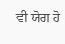ਵੀ ਯੋਗ ਹੋ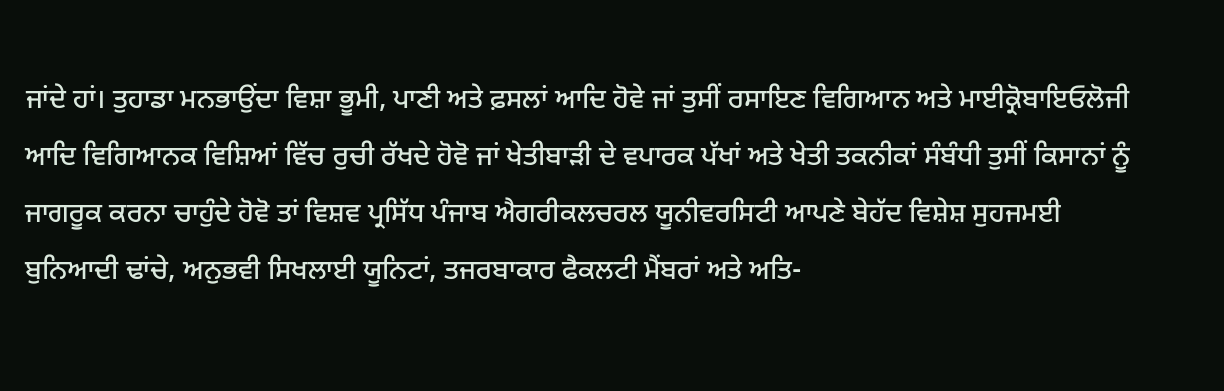ਜਾਂਦੇ ਹਾਂ। ਤੁਹਾਡਾ ਮਨਭਾਉਂਦਾ ਵਿਸ਼ਾ ਭੂਮੀ, ਪਾਣੀ ਅਤੇ ਫ਼ਸਲਾਂ ਆਦਿ ਹੋਵੇ ਜਾਂ ਤੁਸੀਂ ਰਸਾਇਣ ਵਿਗਿਆਨ ਅਤੇ ਮਾਈਕ੍ਰੋਬਾਇਓਲੋਜੀ ਆਦਿ ਵਿਗਿਆਨਕ ਵਿਸ਼ਿਆਂ ਵਿੱਚ ਰੁਚੀ ਰੱਖਦੇ ਹੋਵੋ ਜਾਂ ਖੇਤੀਬਾੜੀ ਦੇ ਵਪਾਰਕ ਪੱਖਾਂ ਅਤੇ ਖੇਤੀ ਤਕਨੀਕਾਂ ਸੰਬੰਧੀ ਤੁਸੀਂ ਕਿਸਾਨਾਂ ਨੂੰ ਜਾਗਰੂਕ ਕਰਨਾ ਚਾਹੁੰਦੇ ਹੋਵੋ ਤਾਂ ਵਿਸ਼ਵ ਪ੍ਰਸਿੱਧ ਪੰਜਾਬ ਐਗਰੀਕਲਚਰਲ ਯੂਨੀਵਰਸਿਟੀ ਆਪਣੇ ਬੇਹੱਦ ਵਿਸ਼ੇਸ਼ ਸੁਹਜਮਈ ਬੁਨਿਆਦੀ ਢਾਂਚੇ, ਅਨੁਭਵੀ ਸਿਖਲਾਈ ਯੂਨਿਟਾਂ, ਤਜਰਬਾਕਾਰ ਫੈਕਲਟੀ ਮੈਂਬਰਾਂ ਅਤੇ ਅਤਿ-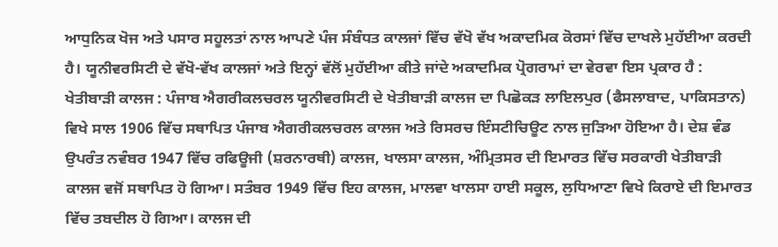ਆਧੁਨਿਕ ਖੋਜ ਅਤੇ ਪਸਾਰ ਸਹੂਲਤਾਂ ਨਾਲ ਆਪਣੇ ਪੰਜ ਸੰਬੰਧਤ ਕਾਲਜਾਂ ਵਿੱਚ ਵੱਖੋ ਵੱਖ ਅਕਾਦਮਿਕ ਕੋਰਸਾਂ ਵਿੱਚ ਦਾਖਲੇ ਮੁਹੱਈਆ ਕਰਦੀ ਹੈ। ਯੂਨੀਵਰਸਿਟੀ ਦੇ ਵੱਖੋ-ਵੱਖ ਕਾਲਜਾਂ ਅਤੇ ਇਨ੍ਹਾਂ ਵੱਲੋਂ ਮੁਹੱਈਆ ਕੀਤੇ ਜਾਂਦੇ ਅਕਾਦਮਿਕ ਪ੍ਰੋਗਰਾਮਾਂ ਦਾ ਵੇਰਵਾ ਇਸ ਪ੍ਰਕਾਰ ਹੈ :
ਖੇਤੀਬਾੜੀ ਕਾਲਜ : ਪੰਜਾਬ ਐਗਰੀਕਲਚਰਲ ਯੂਨੀਵਰਸਿਟੀ ਦੇ ਖੇਤੀਬਾੜੀ ਕਾਲਜ ਦਾ ਪਿਛੋਕੜ ਲਾਇਲਪੁਰ (ਫੈਸਲਾਬਾਦ, ਪਾਕਿਸਤਾਨ) ਵਿਖੇ ਸਾਲ 1906 ਵਿੱਚ ਸਥਾਪਿਤ ਪੰਜਾਬ ਐਗਰੀਕਲਚਰਲ ਕਾਲਜ ਅਤੇ ਰਿਸਰਚ ਇੰਸਟੀਚਿਊਟ ਨਾਲ ਜੁੜਿਆ ਹੋਇਆ ਹੈ। ਦੇਸ਼ ਵੰਡ ਉਪਰੰਤ ਨਵੰਬਰ 1947 ਵਿੱਚ ਰਫਿਊਜੀ (ਸ਼ਰਨਾਰਥੀ) ਕਾਲਜ, ਖਾਲਸਾ ਕਾਲਜ, ਅੰਮ੍ਰਿਤਸਰ ਦੀ ਇਮਾਰਤ ਵਿੱਚ ਸਰਕਾਰੀ ਖੇਤੀਬਾੜੀ ਕਾਲਜ ਵਜੋਂ ਸਥਾਪਿਤ ਹੋ ਗਿਆ। ਸਤੰਬਰ 1949 ਵਿੱਚ ਇਹ ਕਾਲਜ, ਮਾਲਵਾ ਖਾਲਸਾ ਹਾਈ ਸਕੂਲ, ਲੁਧਿਆਣਾ ਵਿਖੇ ਕਿਰਾਏ ਦੀ ਇਮਾਰਤ ਵਿੱਚ ਤਬਦੀਲ ਹੋ ਗਿਆ। ਕਾਲਜ ਦੀ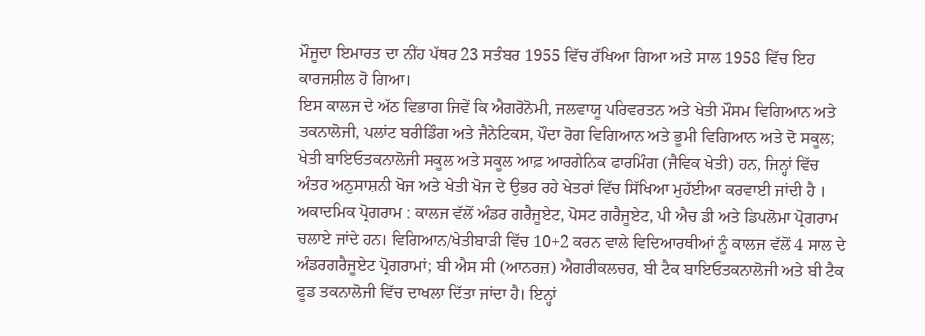ਮੌਜੂਦਾ ਇਮਾਰਤ ਦਾ ਨੀਂਹ ਪੱਥਰ 23 ਸਤੰਬਰ 1955 ਵਿੱਚ ਰੱਖਿਆ ਗਿਆ ਅਤੇ ਸਾਲ 1958 ਵਿੱਚ ਇਹ ਕਾਰਜਸ਼ੀਲ ਹੋ ਗਿਆ।
ਇਸ ਕਾਲਜ ਦੇ ਅੱਠ ਵਿਭਾਗ ਜਿਵੇਂ ਕਿ ਐਗਰੋਨੋਮੀ, ਜਲਵਾਯੂ ਪਰਿਵਰਤਨ ਅਤੇ ਖੇਤੀ ਮੌਸਮ ਵਿਗਿਆਨ ਅਤੇ ਤਕਨਾਲੋਜੀ, ਪਲਾਂਟ ਬਰੀਡਿੰਗ ਅਤੇ ਜੈਨੇਟਿਕਸ, ਪੌਦਾ ਰੋਗ ਵਿਗਿਆਨ ਅਤੇ ਭੂਮੀ ਵਿਗਿਆਨ ਅਤੇ ਦੋ ਸਕੂਲ; ਖੇਤੀ ਬਾਇਓਤਕਨਾਲੋਜੀ ਸਕੂਲ ਅਤੇ ਸਕੂਲ ਆਫ਼ ਆਰਗੇਨਿਕ ਫਾਰਮਿੰਗ (ਜੈਵਿਕ ਖੇਤੀ) ਹਨ, ਜਿਨ੍ਹਾਂ ਵਿੱਚ ਅੰਤਰ ਅਨੁਸਾਸ਼ਨੀ ਖੋਜ ਅਤੇ ਖੇਤੀ ਖੋਜ ਦੇ ਉਭਰ ਰਹੇ ਖੇਤਰਾਂ ਵਿੱਚ ਸਿੱਖਿਆ ਮੁਹੱਈਆ ਕਰਵਾਈ ਜਾਂਦੀ ਹੈ ।
ਅਕਾਦਮਿਕ ਪ੍ਰੋਗਰਾਮ : ਕਾਲਜ ਵੱਲੋਂ ਅੰਡਰ ਗਰੈਜੂਏਟ, ਪੋਸਟ ਗਰੈਜੂਏਟ, ਪੀ ਐਚ ਡੀ ਅਤੇ ਡਿਪਲੋਮਾ ਪ੍ਰੋਗਰਾਮ ਚਲਾਏ ਜਾਂਦੇ ਹਨ। ਵਿਗਿਆਨ/ਖੇਤੀਬਾੜੀ ਵਿੱਚ 10+2 ਕਰਨ ਵਾਲੇ ਵਿਦਿਆਰਥੀਆਂ ਨੂੰ ਕਾਲਜ ਵੱਲੋਂ 4 ਸਾਲ ਦੇ ਅੰਡਰਗਰੈਜੂਏਟ ਪ੍ਰੋਗਰਾਮਾਂ; ਬੀ ਐਸ ਸੀ (ਆਨਰਜ਼) ਐਗਰੀਕਲਚਰ, ਬੀ ਟੈਕ ਬਾਇਓਤਕਨਾਲੋਜੀ ਅਤੇ ਬੀ ਟੈਕ ਫੂਡ ਤਕਨਾਲੋਜੀ ਵਿੱਚ ਦਾਖਲਾ ਦਿੱਤਾ ਜਾਂਦਾ ਹੈ। ਇਨ੍ਹਾਂ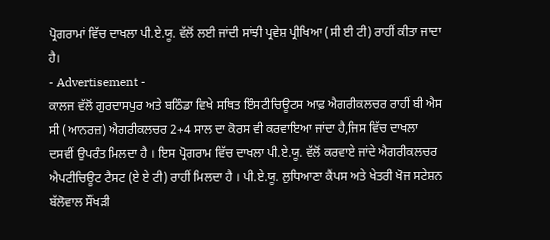ਪ੍ਰੋਗਰਾਮਾਂ ਵਿੱਚ ਦਾਖਲਾ ਪੀ.ਏ.ਯੂ. ਵੱਲੋਂ ਲਈ ਜਾਂਦੀ ਸਾਂਝੀ ਪ੍ਰਵੇਸ਼ ਪ੍ਰੀਖਿਆ (ਸੀ ਈ ਟੀ) ਰਾਹੀਂ ਕੀਤਾ ਜਾਦਾ ਹੈ।
- Advertisement -
ਕਾਲਜ ਵੱਲੋਂ ਗੁਰਦਾਸਪੁਰ ਅਤੇ ਬਠਿੰਡਾ ਵਿਖੇ ਸਥਿਤ ਇੰਸਟੀਚਿਊਟਸ ਆਫ਼ ਐਗਰੀਕਲਚਰ ਰਾਹੀਂ ਬੀ ਐਸ ਸੀ (ਆਨਰਜ਼) ਐਗਰੀਕਲਚਰ 2+4 ਸਾਲ ਦਾ ਕੋਰਸ ਵੀ ਕਰਵਾਇਆ ਜਾਂਦਾ ਹੈ,ਜਿਸ ਵਿੱਚ ਦਾਖਲਾ ਦਸਵੀਂ ਉਪਰੰਤ ਮਿਲਦਾ ਹੈ । ਇਸ ਪ੍ਰੋਗਰਾਮ ਵਿੱਚ ਦਾਖਲਾ ਪੀ.ਏ.ਯੂ. ਵੱਲੋਂ ਕਰਵਾਏ ਜਾਂਦੇ ਐਗਰੀਕਲਚਰ ਐਪਟੀਚਿਊਟ ਟੈਸਟ (ਏ ਏ ਟੀ) ਰਾਹੀਂ ਮਿਲਦਾ ਹੈ । ਪੀ.ਏ.ਯੂ. ਲੁਧਿਆਣਾ ਕੈਂਪਸ ਅਤੇ ਖੇਤਰੀ ਖੋਜ ਸਟੇਸ਼ਨ ਬੱਲੋਵਾਲ ਸੌਂਖੜੀ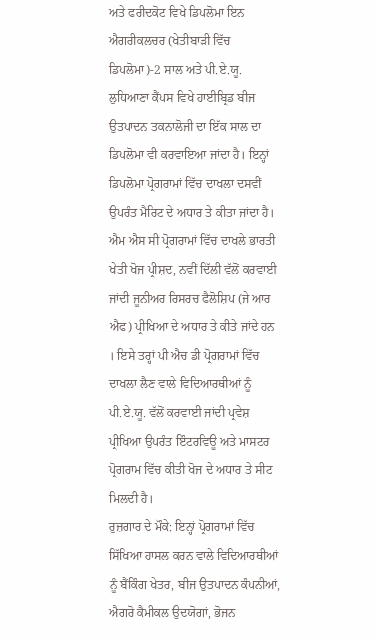ਅਤੇ ਫਰੀਦਕੋਟ ਵਿਖੇ ਡਿਪਲੋਮਾ ਇਨ ਐਗਰੀਕਲਚਰ (ਖੇਤੀਬਾੜੀ ਵਿੱਚ ਡਿਪਲੋਮਾ)-2 ਸਾਲ ਅਤੇ ਪੀ.ਏ.ਯੂ. ਲੁਧਿਆਣਾ ਕੈਂਪਸ ਵਿਖੇ ਹਾਈਬ੍ਰਿਡ ਬੀਜ ਉਤਪਾਦਨ ਤਕਨਾਲੋਜੀ ਦਾ ਇੱਕ ਸਾਲ ਦਾ ਡਿਪਲੋਮਾ ਵੀ ਕਰਵਾਇਆ ਜਾਂਦਾ ਹੈ। ਇਨ੍ਹਾਂ ਡਿਪਲੋਮਾ ਪ੍ਰੋਗਰਾਮਾਂ ਵਿੱਚ ਦਾਖਲਾ ਦਸਵੀਂ ਉਪਰੰਤ ਮੈਰਿਟ ਦੇ ਅਧਾਰ ਤੇ ਕੀਤਾ ਜਾਂਦਾ ਹੈ।
ਐਮ ਐਸ ਸੀ ਪ੍ਰੋਗਰਾਮਾਂ ਵਿੱਚ ਦਾਖਲੇ ਭਾਰਤੀ ਖੇਤੀ ਖੋਜ ਪ੍ਰੀਸ਼ਦ, ਨਵੀਂ ਦਿੱਲੀ ਵੱਲੋਂ ਕਰਵਾਈ ਜਾਂਦੀ ਜੂਨੀਅਰ ਰਿਸਰਚ ਫੈਲੋਸ਼ਿਪ (ਜੇ ਆਰ ਐਫ) ਪ੍ਰੀਖਿਆ ਦੇ ਅਧਾਰ ਤੇ ਕੀਤੇ ਜਾਂਦੇ ਹਨ । ਇਸੇ ਤਰ੍ਹਾਂ ਪੀ ਐਚ ਡੀ ਪ੍ਰੋਗਰਾਮਾਂ ਵਿੱਚ ਦਾਖਲਾ ਲੈਣ ਵਾਲੇ ਵਿਦਿਆਰਥੀਆਂ ਨੂੰ ਪੀ.ਏ.ਯੂ. ਵੱਲੋਂ ਕਰਵਾਈ ਜਾਂਦੀ ਪ੍ਰਵੇਸ਼ ਪ੍ਰੀਖਿਆ ਉਪਰੰਤ ਇੰਟਰਵਿਊ ਅਤੇ ਮਾਸਟਰ ਪ੍ਰੋਗਰਾਮ ਵਿੱਚ ਕੀਤੀ ਖੋਜ ਦੇ ਅਧਾਰ ਤੇ ਸੀਟ ਮਿਲਦੀ ਹੈ।
ਰੁਜ਼ਗਾਰ ਦੇ ਮੌਕੇ: ਇਨ੍ਹਾਂ ਪ੍ਰੋਗਰਾਮਾਂ ਵਿੱਚ ਸਿੱਖਿਆ ਹਾਸਲ ਕਰਨ ਵਾਲੇ ਵਿਦਿਆਰਥੀਆਂ ਨੂੰ ਬੈਂਕਿੰਗ ਖੇਤਰ, ਬੀਜ ਉਤਪਾਦਨ ਕੰਪਨੀਆਂ, ਐਗਰੋ ਕੈਮੀਕਲ ਉਦਯੋਗਾਂ, ਭੋਜਨ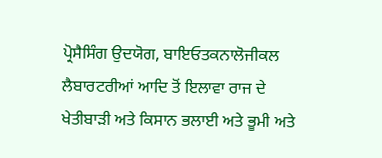ਪ੍ਰੋਸੈਸਿੰਗ ਉਦਯੋਗ, ਬਾਇਓਤਕਨਾਲੋਜੀਕਲ ਲੈਬਾਰਟਰੀਆਂ ਆਦਿ ਤੋਂ ਇਲਾਵਾ ਰਾਜ ਦੇ ਖੇਤੀਬਾੜੀ ਅਤੇ ਕਿਸਾਨ ਭਲਾਈ ਅਤੇ ਭੂਮੀ ਅਤੇ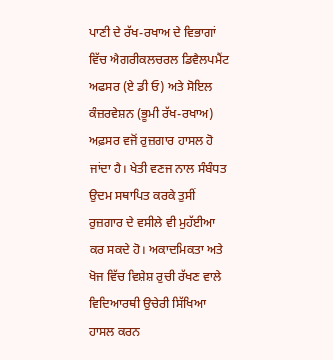ਪਾਣੀ ਦੇ ਰੱਖ-ਰਖਾਅ ਦੇ ਵਿਭਾਗਾਂ ਵਿੱਚ ਐਗਰੀਕਲਚਰਲ ਡਿਵੈਲਪਮੈਂਟ ਅਫਸਰ (ਏ ਡੀ ਓ) ਅਤੇ ਸੋਇਲ ਕੰਜ਼ਰਵੇਸ਼ਨ (ਭੂਮੀ ਰੱਖ-ਰਖਾਅ) ਅਫ਼ਸਰ ਵਜੋਂ ਰੁਜ਼ਗਾਰ ਹਾਸਲ ਹੋ ਜਾਂਦਾ ਹੈ। ਖੇਤੀ ਵਣਜ ਨਾਲ ਸੰਬੰਧਤ ਉਦਮ ਸਥਾਪਿਤ ਕਰਕੇ ਤੁਸੀਂ ਰੁਜ਼ਗਾਰ ਦੇ ਵਸੀਲੇ ਵੀ ਮੁਹੱਈਆ ਕਰ ਸਕਦੇ ਹੋ। ਅਕਾਦਮਿਕਤਾ ਅਤੇ ਖੋਜ ਵਿੱਚ ਵਿਸ਼ੇਸ਼ ਰੁਚੀ ਰੱਖਣ ਵਾਲੇ ਵਿਦਿਆਰਥੀ ਉਚੇਰੀ ਸਿੱਖਿਆ ਹਾਸਲ ਕਰਨ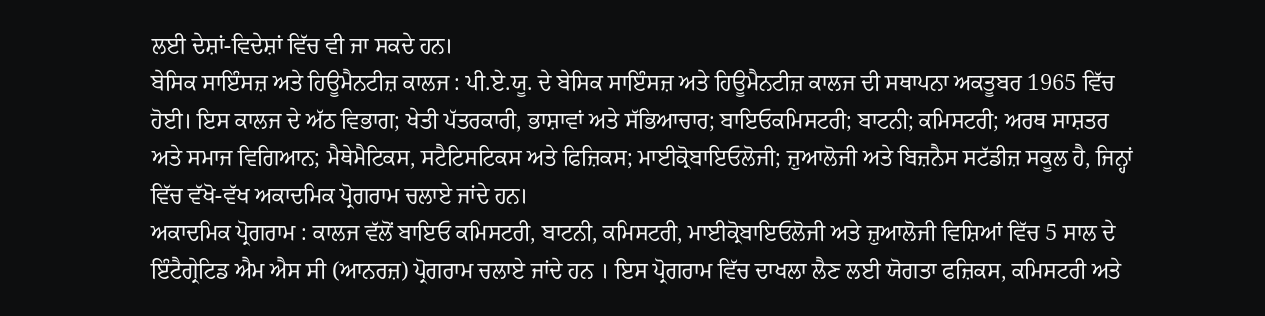ਲਈ ਦੇਸ਼ਾਂ-ਵਿਦੇਸ਼ਾਂ ਵਿੱਚ ਵੀ ਜਾ ਸਕਦੇ ਹਨ।
ਬੇਸਿਕ ਸਾਇੰਸਜ਼ ਅਤੇ ਹਿਊਮੈਨਟੀਜ਼ ਕਾਲਜ : ਪੀ.ਏ.ਯੂ. ਦੇ ਬੇਸਿਕ ਸਾਇੰਸਜ਼ ਅਤੇ ਹਿਊਮੈਨਟੀਜ਼ ਕਾਲਜ ਦੀ ਸਥਾਪਨਾ ਅਕਤੂਬਰ 1965 ਵਿੱਚ ਹੋਈ। ਇਸ ਕਾਲਜ ਦੇ ਅੱਠ ਵਿਭਾਗ; ਖੇਤੀ ਪੱਤਰਕਾਰੀ, ਭਾਸ਼ਾਵਾਂ ਅਤੇ ਸੱਭਿਆਚਾਰ; ਬਾਇਓਕਮਿਸਟਰੀ; ਬਾਟਨੀ; ਕਮਿਸਟਰੀ; ਅਰਥ ਸਾਸ਼ਤਰ ਅਤੇ ਸਮਾਜ ਵਿਗਿਆਨ; ਮੈਥੇਮੈਟਿਕਸ, ਸਟੈਟਿਸਟਿਕਸ ਅਤੇ ਫਿਜ਼ਿਕਸ; ਮਾਈਕ੍ਰੋਬਾਇਓਲੋਜੀ; ਜ਼ੁਆਲੋਜੀ ਅਤੇ ਬਿਜ਼ਨੈਸ ਸਟੱਡੀਜ਼ ਸਕੂਲ ਹੈ, ਜਿਨ੍ਹਾਂ ਵਿੱਚ ਵੱਖੋ-ਵੱਖ ਅਕਾਦਮਿਕ ਪ੍ਰੋਗਰਾਮ ਚਲਾਏ ਜਾਂਦੇ ਹਨ।
ਅਕਾਦਮਿਕ ਪ੍ਰੋਗਰਾਮ : ਕਾਲਜ ਵੱਲੋਂ ਬਾਇਓ ਕਮਿਸਟਰੀ, ਬਾਟਨੀ, ਕਮਿਸਟਰੀ, ਮਾਈਕ੍ਰੋਬਾਇਓਲੋਜੀ ਅਤੇ ਜ਼ੁਆਲੋਜੀ ਵਿਸ਼ਿਆਂ ਵਿੱਚ 5 ਸਾਲ ਦੇ ਇੰਟੈਗ੍ਰੇਟਿਡ ਐਮ ਐਸ ਸੀ (ਆਨਰਜ਼) ਪ੍ਰੋਗਰਾਮ ਚਲਾਏ ਜਾਂਦੇ ਹਨ । ਇਸ ਪ੍ਰੋਗਰਾਮ ਵਿੱਚ ਦਾਖਲਾ ਲੈਣ ਲਈ ਯੋਗਤਾ ਫਜ਼ਿਕਸ, ਕਮਿਸਟਰੀ ਅਤੇ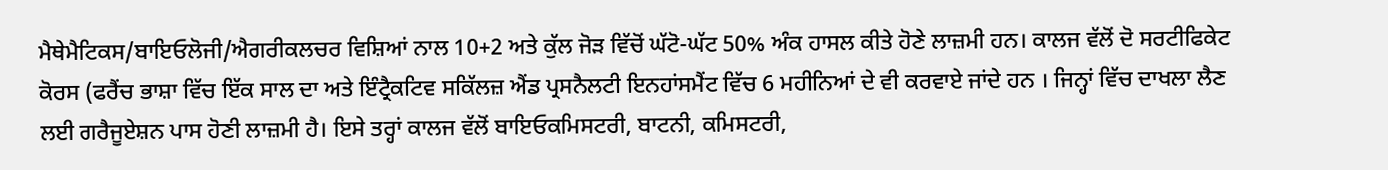ਮੈਥੇਮੈਟਿਕਸ/ਬਾਇਓਲੋਜੀ/ਐਗਰੀਕਲਚਰ ਵਿਸ਼ਿਆਂ ਨਾਲ 10+2 ਅਤੇ ਕੁੱਲ ਜੋੜ ਵਿੱਚੋਂ ਘੱਟੋ-ਘੱਟ 50% ਅੰਕ ਹਾਸਲ ਕੀਤੇ ਹੋਣੇ ਲਾਜ਼ਮੀ ਹਨ। ਕਾਲਜ ਵੱਲੋਂ ਦੋ ਸਰਟੀਫਿਕੇਟ ਕੋਰਸ (ਫਰੈਂਚ ਭਾਸ਼ਾ ਵਿੱਚ ਇੱਕ ਸਾਲ ਦਾ ਅਤੇ ਇੰਟ੍ਰੈਕਟਿਵ ਸਕਿੱਲਜ਼ ਐਂਡ ਪ੍ਰਸਨੈਲਟੀ ਇਨਹਾਂਸਮੈਂਟ ਵਿੱਚ 6 ਮਹੀਨਿਆਂ ਦੇ ਵੀ ਕਰਵਾਏ ਜਾਂਦੇ ਹਨ । ਜਿਨ੍ਹਾਂ ਵਿੱਚ ਦਾਖਲਾ ਲੈਣ ਲਈ ਗਰੈਜੂਏਸ਼ਨ ਪਾਸ ਹੋਣੀ ਲਾਜ਼ਮੀ ਹੈ। ਇਸੇ ਤਰ੍ਹਾਂ ਕਾਲਜ ਵੱਲੋਂ ਬਾਇਓਕਮਿਸਟਰੀ, ਬਾਟਨੀ, ਕਮਿਸਟਰੀ,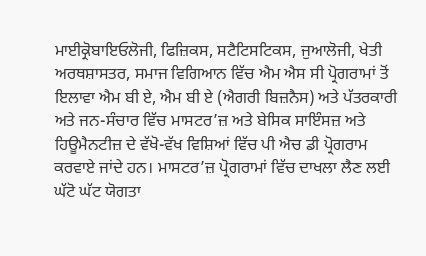ਮਾਈਕ੍ਰੋਬਾਇਓਲੋਜੀ, ਫਿਜ਼ਿਕਸ, ਸਟੈਟਿਸਟਿਕਸ, ਜੁਆਲੋਜੀ, ਖੇਤੀ ਅਰਥਸ਼ਾਸਤਰ, ਸਮਾਜ ਵਿਗਿਆਨ ਵਿੱਚ ਐਮ ਐਸ ਸੀ ਪ੍ਰੋਗਰਾਮਾਂ ਤੋਂ ਇਲਾਵਾ ਐਮ ਬੀ ਏ, ਐਮ ਬੀ ਏ (ਐਗਰੀ ਬਿਜ਼ਨੈਸ) ਅਤੇ ਪੱਤਰਕਾਰੀ ਅਤੇ ਜਨ-ਸੰਚਾਰ ਵਿੱਚ ਮਾਸਟਰ’ਜ਼ ਅਤੇ ਬੇਸਿਕ ਸਾਇੰਸਜ਼ ਅਤੇ ਹਿਊਮੈਨਟੀਜ਼ ਦੇ ਵੱਖੋ-ਵੱਖ ਵਿਸ਼ਿਆਂ ਵਿੱਚ ਪੀ ਐਚ ਡੀ ਪ੍ਰੋਗਰਾਮ ਕਰਵਾਏ ਜਾਂਦੇ ਹਨ। ਮਾਸਟਰ’ਜ਼ ਪ੍ਰੋਗਰਾਮਾਂ ਵਿੱਚ ਦਾਖਲਾ ਲੈਣ ਲਈ ਘੱਟੋ ਘੱਟ ਯੋਗਤਾ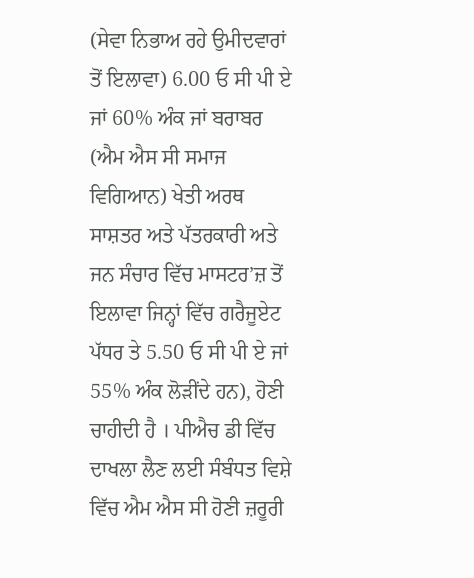(ਸੇਵਾ ਨਿਭਾਅ ਰਹੇ ਉਮੀਦਵਾਰਾਂ ਤੋਂ ਇਲਾਵਾ) 6.00 ਓ ਸੀ ਪੀ ਏ ਜਾਂ 60% ਅੰਕ ਜਾਂ ਬਰਾਬਰ (ਐਮ ਐਸ ਸੀ ਸਮਾਜ ਵਿਗਿਆਨ) ਖੇਤੀ ਅਰਥ ਸਾਸ਼ਤਰ ਅਤੇ ਪੱਤਰਕਾਰੀ ਅਤੇ ਜਨ ਸੰਚਾਰ ਵਿੱਚ ਮਾਸਟਰ’ਜ਼ ਤੋਂ ਇਲਾਵਾ ਜਿਨ੍ਹਾਂ ਵਿੱਚ ਗਰੈਜੂਏਟ ਪੱਧਰ ਤੇ 5.50 ਓ ਸੀ ਪੀ ਏ ਜਾਂ 55% ਅੰਕ ਲੋੜੀਂਦੇ ਹਨ), ਹੋਣੀ ਚਾਹੀਦੀ ਹੈ । ਪੀਐਚ ਡੀ ਵਿੱਚ ਦਾਖਲਾ ਲੈਣ ਲਈ ਸੰਬੰਧਤ ਵਿਸ਼ੇ ਵਿੱਚ ਐਮ ਐਸ ਸੀ ਹੋਣੀ ਜ਼ਰੂਰੀ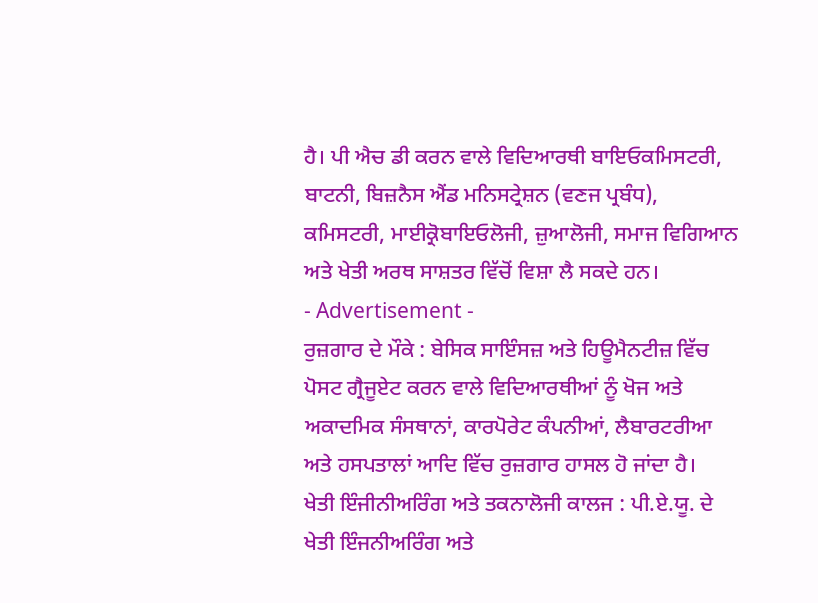ਹੈ। ਪੀ ਐਚ ਡੀ ਕਰਨ ਵਾਲੇ ਵਿਦਿਆਰਥੀ ਬਾਇਓਕਮਿਸਟਰੀ, ਬਾਟਨੀ, ਬਿਜ਼ਨੈਸ ਐਂਡ ਮਨਿਸਟ੍ਰੇਸ਼ਨ (ਵਣਜ ਪ੍ਰਬੰਧ), ਕਮਿਸਟਰੀ, ਮਾਈਕ੍ਰੋਬਾਇਓਲੋਜੀ, ਜ਼ੁਆਲੋਜੀ, ਸਮਾਜ ਵਿਗਿਆਨ ਅਤੇ ਖੇਤੀ ਅਰਥ ਸਾਸ਼ਤਰ ਵਿੱਚੋਂ ਵਿਸ਼ਾ ਲੈ ਸਕਦੇ ਹਨ।
- Advertisement -
ਰੁਜ਼ਗਾਰ ਦੇ ਮੌਕੇ : ਬੇਸਿਕ ਸਾਇੰਸਜ਼ ਅਤੇ ਹਿਊਮੈਨਟੀਜ਼ ਵਿੱਚ ਪੋਸਟ ਗ੍ਰੈਜੂਏਟ ਕਰਨ ਵਾਲੇ ਵਿਦਿਆਰਥੀਆਂ ਨੂੰ ਖੋਜ ਅਤੇ ਅਕਾਦਮਿਕ ਸੰਸਥਾਨਾਂ, ਕਾਰਪੋਰੇਟ ਕੰਪਨੀਆਂ, ਲੈਬਾਰਟਰੀਆ ਅਤੇ ਹਸਪਤਾਲਾਂ ਆਦਿ ਵਿੱਚ ਰੁਜ਼ਗਾਰ ਹਾਸਲ ਹੋ ਜਾਂਦਾ ਹੈ।
ਖੇਤੀ ਇੰਜੀਨੀਅਰਿੰਗ ਅਤੇ ਤਕਨਾਲੋਜੀ ਕਾਲਜ : ਪੀ.ਏ.ਯੂ. ਦੇ ਖੇਤੀ ਇੰਜਨੀਅਰਿੰਗ ਅਤੇ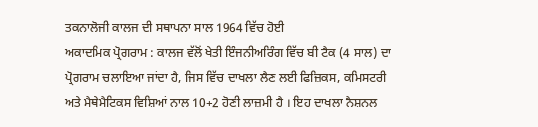ਤਕਨਾਲੋਜੀ ਕਾਲਜ ਦੀ ਸਥਾਪਨਾ ਸਾਲ 1964 ਵਿੱਚ ਹੋਈ
ਅਕਾਦਮਿਕ ਪ੍ਰੋਗਰਾਮ : ਕਾਲਜ ਵੱਲੋਂ ਖੇਤੀ ਇੰਜਨੀਅਰਿੰਗ ਵਿੱਚ ਬੀ ਟੈਕ (4 ਸਾਲ) ਦਾ ਪ੍ਰੋਗਰਾਮ ਚਲਾਇਆ ਜਾਂਦਾ ਹੈ, ਜਿਸ ਵਿੱਚ ਦਾਖਲਾ ਲੈਣ ਲਈ ਫਿਜ਼ਿਕਸ, ਕਮਿਸਟਰੀ ਅਤੇ ਮੈਥੇਮੈਟਿਕਸ ਵਿਸ਼ਿਆਂ ਨਾਲ 10+2 ਹੋਣੀ ਲਾਜ਼ਮੀ ਹੈ । ਇਹ ਦਾਖਲਾ ਨੈਸ਼ਨਲ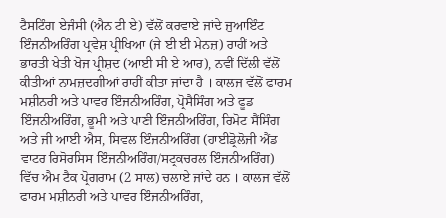ਟੈਸਟਿੰਗ ਏਜੰਸੀ (ਐਨ ਟੀ ਏ) ਵੱਲੋਂ ਕਰਵਾਏ ਜਾਂਦੇ ਜੁਆਇੰਟ ਇੰਜਨੀਅਰਿੰਗ ਪ੍ਰਵੇਸ਼ ਪ੍ਰੀਖਿਆ (ਜੇ ਈ ਈ ਮੇਨਜ਼) ਰਾਹੀਂ ਅਤੇ ਭਾਰਤੀ ਖੇਤੀ ਖੋਜ ਪ੍ਰੀਸ਼ਦ (ਆਈ ਸੀ ਏ ਆਰ), ਨਵੀਂ ਦਿੱਲੀ ਵੱਲੋਂ ਕੀਤੀਆਂ ਨਾਮਜ਼ਦਗੀਆਂ ਰਾਹੀਂ ਕੀਤਾ ਜਾਂਦਾ ਹੈ । ਕਾਲਜ ਵੱਲੋਂ ਫਾਰਮ ਮਸ਼ੀਨਰੀ ਅਤੇ ਪਾਵਰ ਇੰਜਨੀਅਰਿੰਗ, ਪ੍ਰੋਸੈਸਿੰਗ ਅਤੇ ਫੂਡ ਇੰਜਨੀਅਰਿੰਗ, ਭੂਮੀ ਅਤੇ ਪਾਣੀ ਇੰਜਨੀਅਰਿੰਗ, ਰਿਮੋਟ ਸੈਂਸਿੰਗ ਅਤੇ ਜੀ ਆਈ ਐਸ, ਸਿਵਲ ਇੰਜਨੀਅਰਿੰਗ (ਹਾਈਡ੍ਰੋਲੋਜੀ ਐਂਡ ਵਾਟਰ ਰਿਸੋਰਸਿਸ ਇੰਜਨੀਅਰਿੰਗ/ਸਟ੍ਰਕਚਰਲ ਇੰਜਨੀਅਰਿੰਗ) ਵਿੱਚ ਐਮ ਟੈਕ ਪ੍ਰੋਗਰਾਮ (2 ਸਾਲ) ਚਲਾਏ ਜਾਂਦੇ ਹਨ । ਕਾਲਜ ਵੱਲੋਂ ਫਾਰਮ ਮਸ਼ੀਨਰੀ ਅਤੇ ਪਾਵਰ ਇੰਜਨੀਅਰਿੰਗ,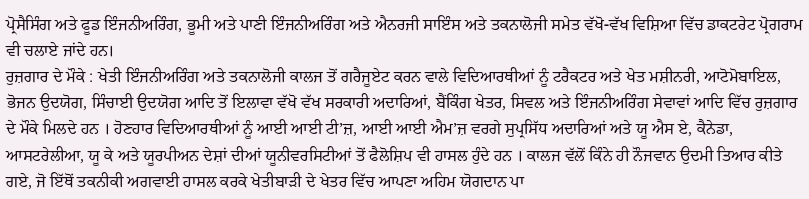ਪ੍ਰੋਸੈਸਿੰਗ ਅਤੇ ਫੂਡ ਇੰਜਨੀਅਰਿੰਗ, ਭੂਮੀ ਅਤੇ ਪਾਣੀ ਇੰਜਨੀਅਰਿੰਗ ਅਤੇ ਐਨਰਜੀ ਸਾਇੰਸ ਅਤੇ ਤਕਨਾਲੋਜੀ ਸਮੇਤ ਵੱਖੋ-ਵੱਖ ਵਿਸ਼ਿਆ ਵਿੱਚ ਡਾਕਟਰੇਟ ਪ੍ਰੋਗਰਾਮ ਵੀ ਚਲਾਏ ਜਾਂਦੇ ਹਨ।
ਰੁਜ਼ਗਾਰ ਦੇ ਮੌਕੇ : ਖੇਤੀ ਇੰਜਨੀਅਰਿੰਗ ਅਤੇ ਤਕਨਾਲੋਜੀ ਕਾਲਜ ਤੋਂ ਗਰੈਜੂਏਟ ਕਰਨ ਵਾਲੇ ਵਿਦਿਆਰਥੀਆਂ ਨੂੰ ਟਰੈਕਟਰ ਅਤੇ ਖੇਤ ਮਸ਼ੀਨਰੀ, ਆਟੋਮੋਬਾਇਲ, ਭੋਜਨ ਉਦਯੋਗ, ਸਿੰਚਾਈ ਉਦਯੋਗ ਆਦਿ ਤੋਂ ਇਲਾਵਾ ਵੱਖੋ ਵੱਖ ਸਰਕਾਰੀ ਅਦਾਰਿਆਂ, ਬੈਂਕਿੰਗ ਖੇਤਰ, ਸਿਵਲ ਅਤੇ ਇੰਜਨੀਅਰਿੰਗ ਸੇਵਾਵਾਂ ਆਦਿ ਵਿੱਚ ਰੁਜ਼ਗਾਰ ਦੇ ਮੌਕੇ ਮਿਲਦੇ ਹਨ । ਹੋਣਹਾਰ ਵਿਦਿਆਰਥੀਆਂ ਨੂੰ ਆਈ ਆਈ ਟੀ’ਜ਼, ਆਈ ਆਈ ਐਮ’ਜ਼ ਵਰਗੇ ਸੁਪ੍ਰਸਿੱਧ ਅਦਾਰਿਆਂ ਅਤੇ ਯੂ ਐਸ ਏ, ਕੈਨੇਡਾ, ਆਸਟਰੇਲੀਆ, ਯੂ ਕੇ ਅਤੇ ਯੂਰਪੀਅਨ ਦੇਸ਼ਾਂ ਦੀਆਂ ਯੂਨੀਵਰਸਿਟੀਆਂ ਤੋਂ ਫੈਲੋਸ਼ਿਪ ਵੀ ਹਾਸਲ ਹੁੰਦੇ ਹਨ । ਕਾਲਜ ਵੱਲੋਂ ਕਿੰਨੇ ਹੀ ਨੌਜਵਾਨ ਉਦਮੀ ਤਿਆਰ ਕੀਤੇ ਗਏ, ਜੋ ਇੱਥੋਂ ਤਕਨੀਕੀ ਅਗਵਾਈ ਹਾਸਲ ਕਰਕੇ ਖੇਤੀਬਾੜੀ ਦੇ ਖੇਤਰ ਵਿੱਚ ਆਪਣਾ ਅਹਿਮ ਯੋਗਦਾਨ ਪਾ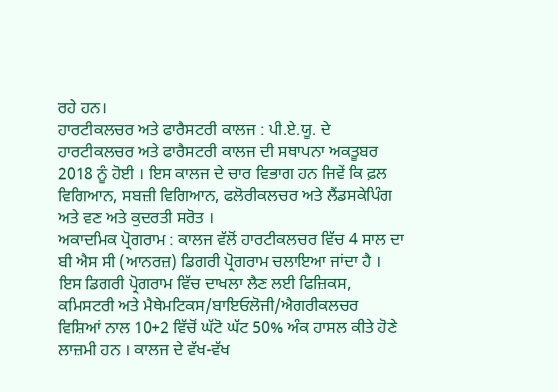ਰਹੇ ਹਨ।
ਹਾਰਟੀਕਲਚਰ ਅਤੇ ਫਾਰੈਸਟਰੀ ਕਾਲਜ : ਪੀ.ਏ.ਯੂ. ਦੇ ਹਾਰਟੀਕਲਚਰ ਅਤੇ ਫਾਰੈਸਟਰੀ ਕਾਲਜ ਦੀ ਸਥਾਪਨਾ ਅਕਤੂਬਰ 2018 ਨੂੰ ਹੋਈ । ਇਸ ਕਾਲਜ ਦੇ ਚਾਰ ਵਿਭਾਗ ਹਨ ਜਿਵੇਂ ਕਿ ਫ਼ਲ ਵਿਗਿਆਨ, ਸਬਜ਼ੀ ਵਿਗਿਆਨ, ਫਲੋਰੀਕਲਚਰ ਅਤੇ ਲੈਂਡਸਕੇਪਿੰਗ ਅਤੇ ਵਣ ਅਤੇ ਕੁਦਰਤੀ ਸਰੋਤ ।
ਅਕਾਦਮਿਕ ਪ੍ਰੋਗਰਾਮ : ਕਾਲਜ ਵੱਲੋਂ ਹਾਰਟੀਕਲਚਰ ਵਿੱਚ 4 ਸਾਲ ਦਾ ਬੀ ਐਸ ਸੀ (ਆਨਰਜ਼) ਡਿਗਰੀ ਪ੍ਰੋਗਰਾਮ ਚਲਾਇਆ ਜਾਂਦਾ ਹੈ । ਇਸ ਡਿਗਰੀ ਪ੍ਰੋਗਰਾਮ ਵਿੱਚ ਦਾਖਲਾ ਲੈਣ ਲਈ ਫਿਜ਼ਿਕਸ, ਕਮਿਸਟਰੀ ਅਤੇ ਮੈਥੇਮਟਿਕਸ/ਬਾਇਓਲੋਜੀ/ਐਗਰੀਕਲਚਰ ਵਿਸ਼ਿਆਂ ਨਾਲ 10+2 ਵਿੱਚੋਂ ਘੱਟੋ ਘੱਟ 50% ਅੰਕ ਹਾਸਲ ਕੀਤੇ ਹੋਣੇ ਲਾਜ਼ਮੀ ਹਨ । ਕਾਲਜ ਦੇ ਵੱਖ-ਵੱਖ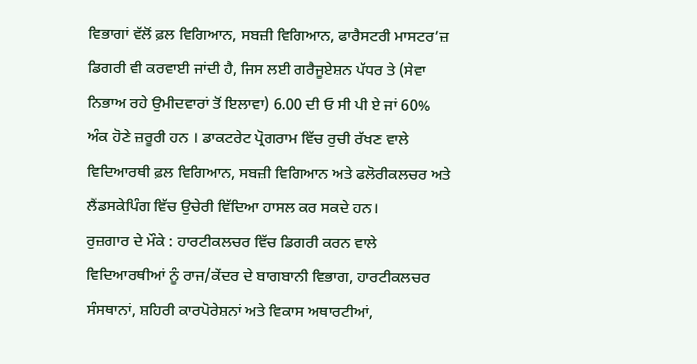ਵਿਭਾਗਾਂ ਵੱਲੋਂ ਫ਼ਲ ਵਿਗਿਆਨ, ਸਬਜ਼ੀ ਵਿਗਿਆਨ, ਫਾਰੈਸਟਰੀ ਮਾਸਟਰ’ਜ਼ ਡਿਗਰੀ ਵੀ ਕਰਵਾਈ ਜਾਂਦੀ ਹੈ, ਜਿਸ ਲਈ ਗਰੈਜੂਏਸ਼ਨ ਪੱਧਰ ਤੇ (ਸੇਵਾ ਨਿਭਾਅ ਰਹੇ ਉਮੀਦਵਾਰਾਂ ਤੋਂ ਇਲਾਵਾ) 6.00 ਦੀ ਓ ਸੀ ਪੀ ਏ ਜਾਂ 60% ਅੰਕ ਹੋਣੇ ਜ਼ਰੂਰੀ ਹਨ । ਡਾਕਟਰੇਟ ਪ੍ਰੋਗਰਾਮ ਵਿੱਚ ਰੁਚੀ ਰੱਖਣ ਵਾਲੇ ਵਿਦਿਆਰਥੀ ਫ਼ਲ ਵਿਗਿਆਨ, ਸਬਜ਼ੀ ਵਿਗਿਆਨ ਅਤੇ ਫਲੋਰੀਕਲਚਰ ਅਤੇ ਲੈਂਡਸਕੇਪਿੰਗ ਵਿੱਚ ਉਚੇਰੀ ਵਿੱਦਿਆ ਹਾਸਲ ਕਰ ਸਕਦੇ ਹਨ।
ਰੁਜ਼ਗਾਰ ਦੇ ਮੌਕੇ : ਹਾਰਟੀਕਲਚਰ ਵਿੱਚ ਡਿਗਰੀ ਕਰਨ ਵਾਲੇ ਵਿਦਿਆਰਥੀਆਂ ਨੂੰ ਰਾਜ/ਕੇਂਦਰ ਦੇ ਬਾਗਬਾਨੀ ਵਿਭਾਗ, ਹਾਰਟੀਕਲਚਰ ਸੰਸਥਾਨਾਂ, ਸ਼ਹਿਰੀ ਕਾਰਪੋਰੇਸ਼ਨਾਂ ਅਤੇ ਵਿਕਾਸ ਅਥਾਰਟੀਆਂ,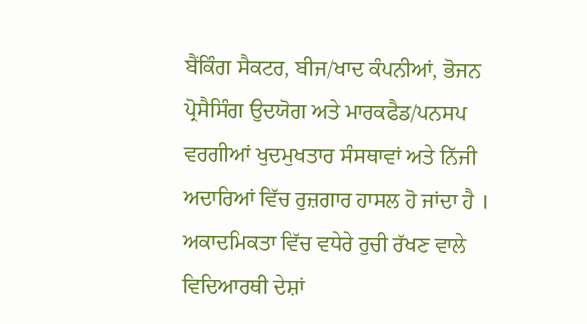ਬੈਂਕਿੰਗ ਸੈਕਟਰ, ਬੀਜ/ਖਾਦ ਕੰਪਨੀਆਂ, ਭੋਜਨ ਪ੍ਰੋਸੈਸਿੰਗ ਉਦਯੋਗ ਅਤੇ ਮਾਰਕਫੈਡ/ਪਨਸਪ ਵਰਗੀਆਂ ਖੁਦਮੁਖਤਾਰ ਸੰਸਥਾਵਾਂ ਅਤੇ ਨਿੱਜੀ ਅਦਾਰਿਆਂ ਵਿੱਚ ਰੁਜ਼ਗਾਰ ਹਾਸਲ ਹੋ ਜਾਂਦਾ ਹੈ । ਅਕਾਦਮਿਕਤਾ ਵਿੱਚ ਵਧੇਰੇ ਰੁਚੀ ਰੱਖਣ ਵਾਲੇ ਵਿਦਿਆਰਥੀ ਦੇਸ਼ਾਂ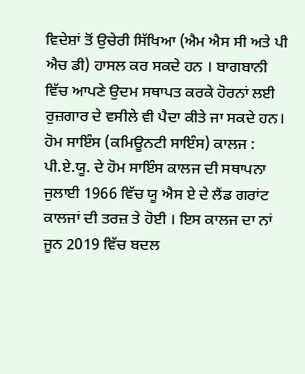ਵਿਦੇਸ਼ਾਂ ਤੋਂ ਉਚੇਰੀ ਸਿੱਖਿਆ (ਐਮ ਐਸ ਸੀ ਅਤੇ ਪੀ ਐਚ ਡੀ) ਹਾਸਲ ਕਰ ਸਕਦੇ ਹਨ । ਬਾਗਬਾਨੀ ਵਿੱਚ ਆਪਣੇ ਉਦਮ ਸਥਾਪਤ ਕਰਕੇ ਹੋਰਨਾਂ ਲਈ ਰੁਜ਼ਗਾਰ ਦੇ ਵਸੀਲੇ ਵੀ ਪੈਦਾ ਕੀਤੇ ਜਾ ਸਕਦੇ ਹਨ।
ਹੋਮ ਸਾਇੰਸ (ਕਮਿਊਨਟੀ ਸਾਇੰਸ) ਕਾਲਜ : ਪੀ.ਏ.ਯੂ. ਦੇ ਹੋਮ ਸਾਇੰਸ ਕਾਲਜ ਦੀ ਸਥਾਪਨਾ ਜੁਲਾਈ 1966 ਵਿੱਚ ਯੂ ਐਸ ਏ ਦੇ ਲੈਂਡ ਗਰਾਂਟ ਕਾਲਜਾਂ ਦੀ ਤਰਜ਼ ਤੇ ਹੋਈ । ਇਸ ਕਾਲਜ ਦਾ ਨਾਂ ਜੂਨ 2019 ਵਿੱਚ ਬਦਲ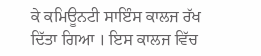ਕੇ ਕਮਿਊਨਟੀ ਸਾਇੰਸ ਕਾਲਜ ਰੱਖ ਦਿੱਤਾ ਗਿਆ । ਇਸ ਕਾਲਜ ਵਿੱਚ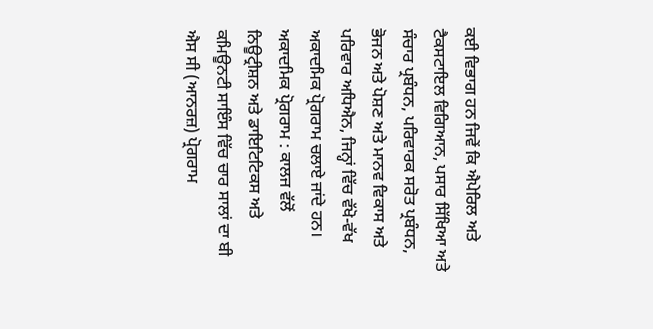ਕਈ ਵਿਭਾਗ ਹਨ ਜਿਵੇਂ ਕਿ ਐਪੇਰਿਲ ਅਤੇ ਟੈਕਸਟਾਇਲ ਵਿਗਿਆਨ, ਪਸਾਰ ਸਿੱਖਿਆ ਅਤੇ ਸੰਚਾਰ ਪ੍ਰਬੰਧਨ, ਪਰਿਵਾਰਕ ਸਰੋਤ ਪ੍ਰਬੰਧਨ, ਭੋਜਨ ਅਤੇ ਪੋਸ਼ਣ ਅਤੇ ਮਾਨਵ ਵਿਕਾਸ ਅਤੇ ਪਰਿਵਾਰ ਅਧਿਐਨ, ਜਿਨ੍ਹਾਂ ਵਿੱਚ ਵੱਖੋ-ਵੱਖ ਅਕਾਦਮਿਕ ਪ੍ਰੋਗਰਾਮ ਚਲਾਏ ਜਾਂਦੇ ਹਨ।
ਅਕਾਦਮਿਕ ਪ੍ਰੋਗਰਾਮ : ਕਾਲਜ ਵੱਲੋਂ ਨਿਊਟ੍ਰੀਸ਼ਨ ਅਤੇ ਡਾਇਟਿਟਿਕਸ ਅਤੇ ਕਮਿਊਨਟੀ ਸਾਇੰਸ ਵਿੱਚ ਚਾਰ ਸਾਲਾਂ ਦਾ ਬੀ ਐਸ ਸੀ (ਆਨਰਜ਼) ਪ੍ਰੋਗਰਾਮ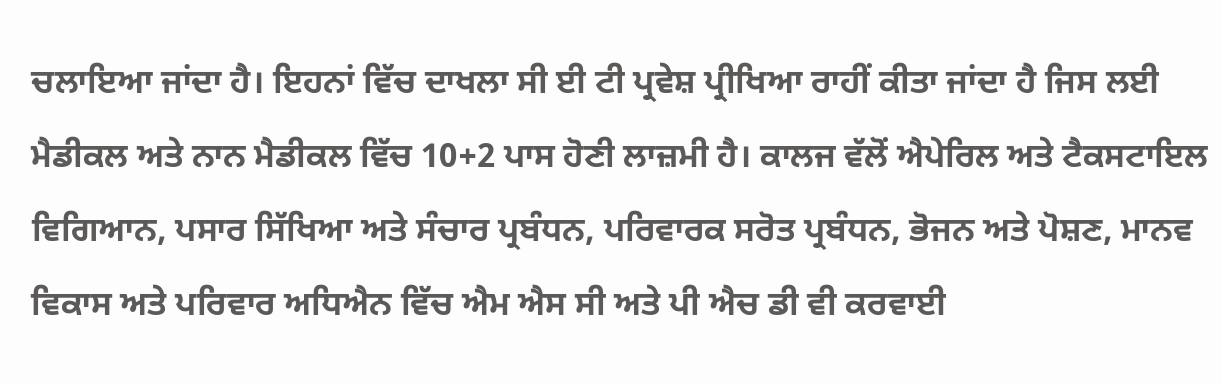ਚਲਾਇਆ ਜਾਂਦਾ ਹੈ। ਇਹਨਾਂ ਵਿੱਚ ਦਾਖਲਾ ਸੀ ਈ ਟੀ ਪ੍ਰਵੇਸ਼ ਪ੍ਰੀਖਿਆ ਰਾਹੀਂ ਕੀਤਾ ਜਾਂਦਾ ਹੈ ਜਿਸ ਲਈ ਮੈਡੀਕਲ ਅਤੇ ਨਾਨ ਮੈਡੀਕਲ ਵਿੱਚ 10+2 ਪਾਸ ਹੋਣੀ ਲਾਜ਼ਮੀ ਹੈ। ਕਾਲਜ ਵੱਲੋਂ ਐਪੇਰਿਲ ਅਤੇ ਟੈਕਸਟਾਇਲ ਵਿਗਿਆਨ, ਪਸਾਰ ਸਿੱਖਿਆ ਅਤੇ ਸੰਚਾਰ ਪ੍ਰਬੰਧਨ, ਪਰਿਵਾਰਕ ਸਰੋਤ ਪ੍ਰਬੰਧਨ, ਭੋਜਨ ਅਤੇ ਪੋਸ਼ਣ, ਮਾਨਵ ਵਿਕਾਸ ਅਤੇ ਪਰਿਵਾਰ ਅਧਿਐਨ ਵਿੱਚ ਐਮ ਐਸ ਸੀ ਅਤੇ ਪੀ ਐਚ ਡੀ ਵੀ ਕਰਵਾਈ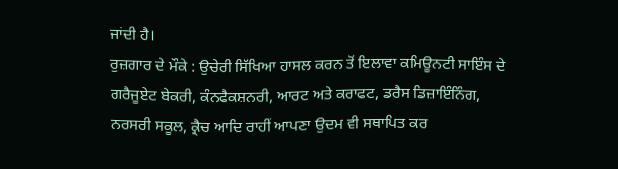ਜਾਂਦੀ ਹੈ।
ਰੁਜ਼ਗਾਰ ਦੇ ਮੌਕੇ : ਉਚੇਰੀ ਸਿੱਖਿਆ ਹਾਸਲ ਕਰਨ ਤੋਂ ਇਲਾਵਾ ਕਮਿਊਨਟੀ ਸਾਇੰਸ ਦੇ ਗਰੈਜੂਏਟ ਬੇਕਰੀ, ਕੰਨਫੈਕਸ਼ਨਰੀ, ਆਰਟ ਅਤੇ ਕਰਾਫਟ, ਡਰੈਸ ਡਿਜ਼ਾਇੰਨਿੰਗ, ਨਰਸਰੀ ਸਕੂਲ, ਕ੍ਰੈਚ ਆਦਿ ਰਾਹੀਂ ਆਪਣਾ ਉਦਮ ਵੀ ਸਥਾਪਿਤ ਕਰ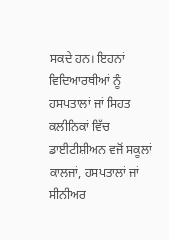ਸਕਦੇ ਹਨ। ਇਹਨਾਂ ਵਿਦਿਆਰਥੀਆਂ ਨੂੰ ਹਸਪਤਾਲਾਂ ਜਾਂ ਸਿਹਤ ਕਲੀਨਿਕਾਂ ਵਿੱਚ ਡਾਈਟੀਸ਼ੀਅਨ ਵਜੋਂ ਸਕੂਲਾਂ ਕਾਲਜਾਂ, ਹਸਪਤਾਲਾਂ ਜਾਂ ਸੀਨੀਅਰ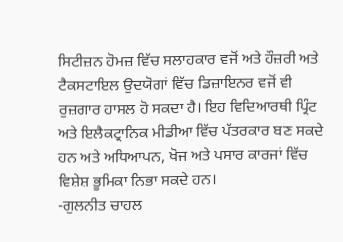ਸਿਟੀਜ਼ਨ ਹੋਮਜ਼ ਵਿੱਚ ਸਲਾਹਕਾਰ ਵਜੋਂ ਅਤੇ ਹੌਜ਼ਰੀ ਅਤੇ ਟੈਕਸਟਾਇਲ ਉਦਯੋਗਾਂ ਵਿੱਚ ਡਿਜ਼ਾਇਨਰ ਵਜੋਂ ਵੀ ਰੁਜ਼ਗਾਰ ਹਾਸਲ ਹੋ ਸਕਦਾ ਹੈ। ਇਹ ਵਿਦਿਆਰਥੀ ਪ੍ਰਿੰਟ ਅਤੇ ਇਲੈਕਟ੍ਰਾਨਿਕ ਮੀਡੀਆ ਵਿੱਚ ਪੱਤਰਕਾਰ ਬਣ ਸਕਦੇ ਹਨ ਅਤੇ ਅਧਿਆਪਨ, ਖੋਜ ਅਤੇ ਪਸਾਰ ਕਾਰਜਾਂ ਵਿੱਚ ਵਿਸ਼ੇਸ਼ ਭੂਮਿਕਾ ਨਿਭਾ ਸਕਦੇ ਹਨ।
-ਗੁਲਨੀਤ ਚਾਹਲ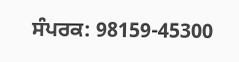ਸੰਪਰਕ: 98159-45300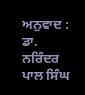ਅਨੁਵਾਦ : ਡਾ. ਨਰਿੰਦਰ ਪਾਲ ਸਿੰਘ